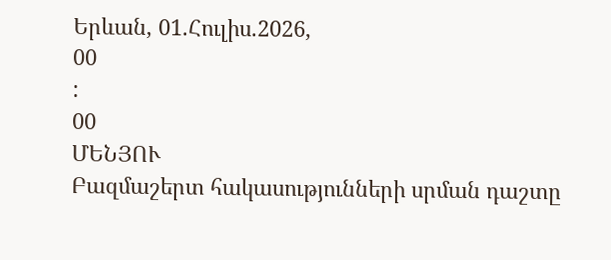Երևան, 01.Հուլիս.2026,
00
:
00
ՄԵՆՅՈՒ
Բազմաշերտ հակասությունների սրման դաշտը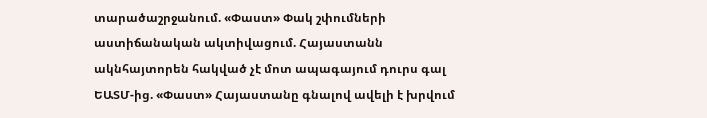տարածաշրջանում. «Փաստ» Փակ շփումների աստիճանական ակտիվացում. Հայաստանն ակնհայտորեն հակված չէ մոտ ապագայում դուրս գալ ԵԱՏՄ-ից. «Փաստ» Հայաստանը գնալով ավելի է խրվում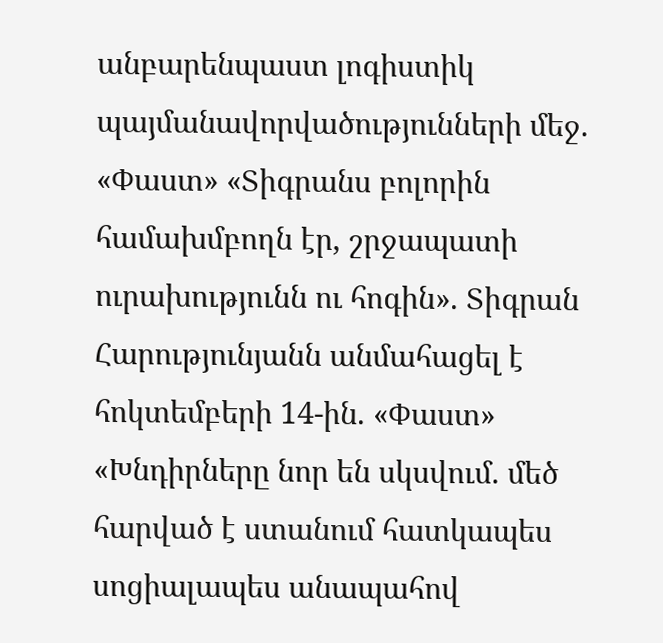անբարենպաստ լոգիստիկ պայմանավորվածությունների մեջ. «Փաստ» «Տիգրանս բոլորին համախմբողն էր, շրջապատի ուրախությունն ու հոգին». Տիգրան Հարությունյանն անմահացել է հոկտեմբերի 14-ին. «Փաստ» «Խնդիրները նոր են սկսվում. մեծ հարված է ստանում հատկապես սոցիալապես անապահով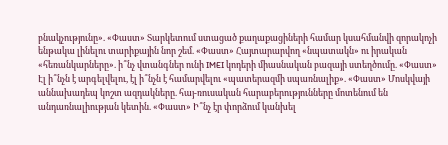բնակչությունը». «Փաստ» Տարկետում ստացած քաղաքացիների համար կսահմանվի զորակոչի ենթակա լինելու տարիքային նոր շեմ. «Փաստ» Հայտարարվող «նպատակն» ու իրական «հեռանկարները». ի՞նչ վտանգներ ունի IMEI կոդերի միասնական բազայի ստեղծումը. «Փաստ» Էլ ի՞նչն է արգելվելու, էլ ի՞նչն է համարվելու «պատերազմի սպառնալիք». «Փաստ» Մոսկվայի աննախադեպ կոշտ ազդակները. հայ-ռուսական հարաբերությունները մոտենում են անդառնալիության կետին. «Փաստ» Ի՞նչ էր փորձում կանխել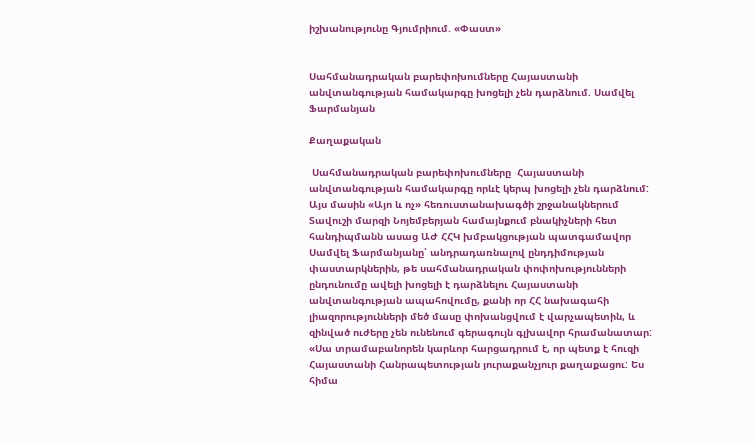իշխանությունը Գյումրիում. «Փաստ»


Սահմանադրական բարեփոխումները Հայաստանի անվտանգության համակարգը խոցելի չեն դարձնում. Սամվել Ֆարմանյան

Քաղաքական

 Սահմանադրական բարեփոխումները  Հայաստանի անվտանգության համակարգը որևէ կերպ խոցելի չեն դարձնում: Այս մասին «Այո և ոչ» հեռուստանախագծի շրջանակներում Տավուշի մարզի Նոյեմբերյան համայնքում բնակիչների հետ հանդիպմանն ասաց ԱԺ ՀՀԿ խմբակցության պատգամավոր Սամվել Ֆարմանյանը՝ անդրադառնալով ընդդիմության փաստարկներին, թե սահմանադրական փոփոխությունների ընդունումը ավելի խոցելի է դարձնելու Հայաստանի անվտանգության ապահովումը, քանի որ ՀՀ նախագահի լիազորությունների մեծ մասը փոխանցվում է վարչապետին, և զինված ուժերը չեն ունենում գերագույն գլխավոր հրամանատար: «Սա տրամաբանորեն կարևոր հարցադրում է, որ պետք է հուզի Հայաստանի Հանրապետության յուրաքանչյուր քաղաքացու: Ես հիմա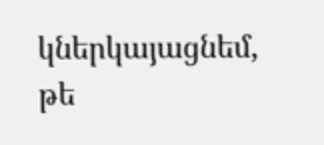կներկայացնեմ, թե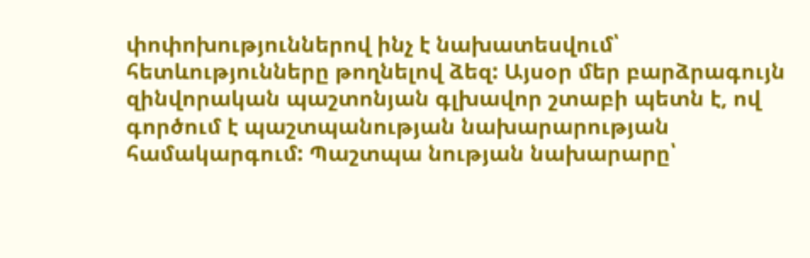փոփոխություններով ինչ է նախատեսվում՝ հետևությունները թողնելով ձեզ: Այսօր մեր բարձրագույն զինվորական պաշտոնյան գլխավոր շտաբի պետն է, ով գործում է պաշտպանության նախարարության համակարգում: Պաշտպա նության նախարարը՝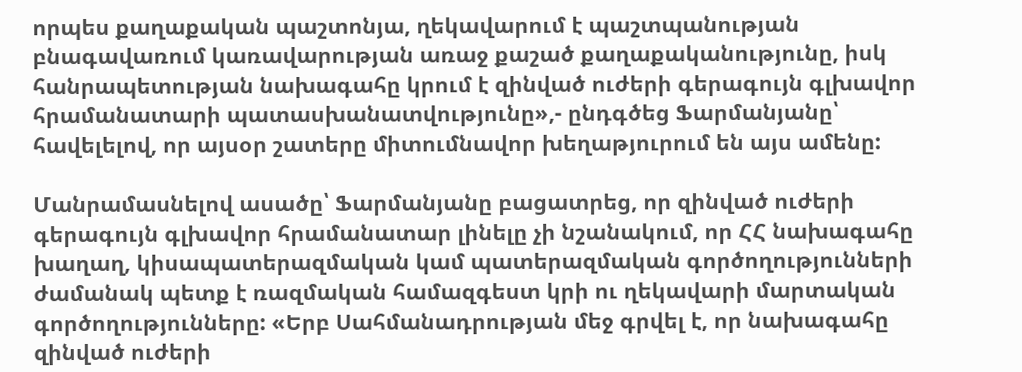որպես քաղաքական պաշտոնյա, ղեկավարում է պաշտպանության բնագավառում կառավարության առաջ քաշած քաղաքականությունը, իսկ հանրապետության նախագահը կրում է զինված ուժերի գերագույն գլխավոր հրամանատարի պատասխանատվությունը»,- ընդգծեց Ֆարմանյանը՝ հավելելով, որ այսօր շատերը միտումնավոր խեղաթյուրում են այս ամենը:

Մանրամասնելով ասածը՝ Ֆարմանյանը բացատրեց, որ զինված ուժերի գերագույն գլխավոր հրամանատար լինելը չի նշանակում, որ ՀՀ նախագահը խաղաղ, կիսապատերազմական կամ պատերազմական գործողությունների ժամանակ պետք է ռազմական համազգեստ կրի ու ղեկավարի մարտական գործողությունները: «Երբ Սահմանադրության մեջ գրվել է, որ նախագահը զինված ուժերի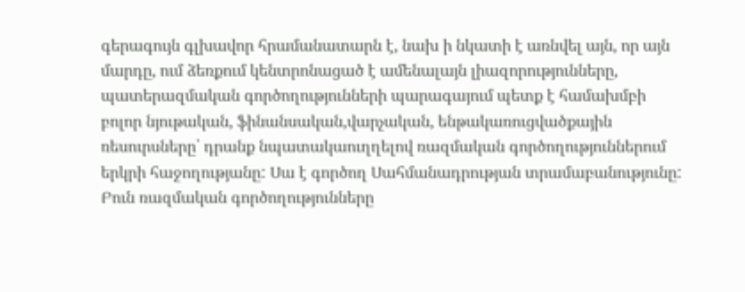գերագույն գլխավոր հրամանատարն է, նախ ի նկատի է առնվել այն, որ այն մարդը, ում ձեռքում կենտրոնացած է ամենալայն լիազորությունները, պատերազմական գործողությունների պարագայում պետք է համախմբի բոլոր նյութական, ֆինանսական,վարչական, ենթակառուցվածքային ռեսուրսները՝ դրանք նպատակաուղղելով ռազմական գործողություններում երկրի հաջողությանը: Սա է գործող Սահմանադրության տրամաբանությունը: Բուն ռազմական գործողությունները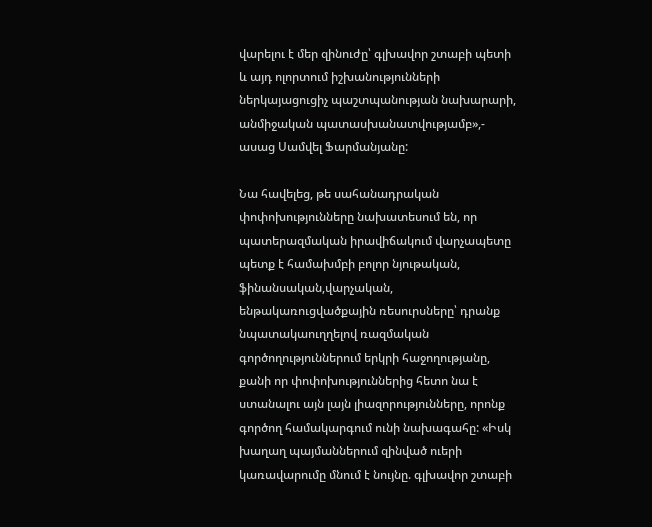վարելու է մեր զինուժը՝ գլխավոր շտաբի պետի և այդ ոլորտում իշխանությունների ներկայացուցիչ պաշտպանության նախարարի, անմիջական պատասխանատվությամբ»,- ասաց Սամվել Ֆարմանյանը:

Նա հավելեց, թե սահանադրական փոփոխությունները նախատեսում են, որ պատերազմական իրավիճակում վարչապետը պետք է համախմբի բոլոր նյութական, ֆինանսական,վարչական, ենթակառուցվածքային ռեսուրսները՝ դրանք նպատակաուղղելով ռազմական գործողություններում երկրի հաջողությանը, քանի որ փոփոխություններից հետո նա է ստանալու այն լայն լիազորությունները, որոնք գործող համակարգում ունի նախագահը: «Իսկ խաղաղ պայմաններում զինված ուերի կառավարումը մնում է նույնը. գլխավոր շտաբի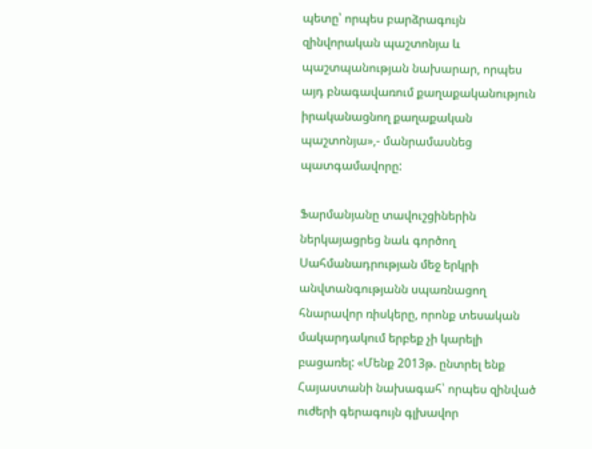պետը՝ որպես բարձրագույն զինվորական պաշտոնյա և պաշտպանության նախարար, որպես այդ բնագավառում քաղաքականություն իրականացնող քաղաքական պաշտոնյա»,- մանրամասնեց պատգամավորը:

Ֆարմանյանը տավուշցիներին ներկայացրեց նաև գործող Սահմանադրության մեջ երկրի անվտանգությանն սպառնացող հնարավոր ռիսկերը, որոնք տեսական մակարդակում երբեք չի կարելի բացառել: «Մենք 2013թ. ընտրել ենք Հայաստանի նախագահ՝ որպես զինված ուժերի գերագույն գլխավոր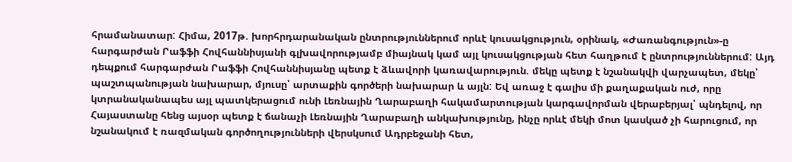հրամանատար: Հիմա, 2017թ. խորհրդարանական ընտրություններում որևէ կուսակցություն, օրինակ, «Ժառանգություն»-ը հարգարժան Րաֆֆի Հովհաննիսյանի գլխավորությամբ միայնակ կամ այլ կուսակցության հետ հաղթում է ընտրություններում: Այդ դեպքում հարգարժան Րաֆֆի Հովհաննիսյանը պետք է ձևավորի կառավարություն. մեկը պետք է նշանակվի վարչապետ, մեկը՝ պաշտպանության նախարար, մյուսը՝ արտաքին գործերի նախարար և այլն: Եվ առաջ է գալիս մի քաղաքական ուժ, որը կտրանականապես այլ պատկերացում ունի Լեռնային Ղարաբաղի հակամարտության կարգավորման վերաբերյալ՝ պնդելով, որ Հայաստանը հենց այսօր պետք է ճանաչի Լեռնային Ղարաբաղի անկախությունը, ինչը որևէ մեկի մոտ կասկած չի հարուցում, որ նշանակում է ռազմական գործողությունների վերսկսում Ադրբեջանի հետ,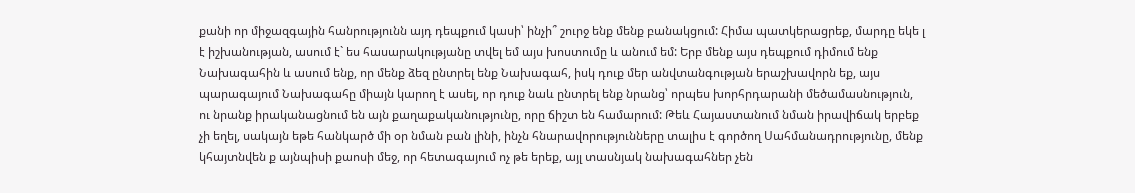քանի որ միջազգային հանրությունն այդ դեպքում կասի՝ ինչի՞ շուրջ ենք մենք բանակցում: Հիմա պատկերացրեք, մարդը եկե լ է իշխանության, ասում է` ես հասարակությանը տվել եմ այս խոստումը և անում եմ: Երբ մենք այս դեպքում դիմում ենք Նախագահին և ասում ենք, որ մենք ձեզ ընտրել ենք Նախագահ, իսկ դուք մեր անվտանգության երաշխավորն եք, այս պարագայում Նախագահը միայն կարող է ասել, որ դուք նաև ընտրել ենք նրանց՝ որպես խորհրդարանի մեծամասնություն, ու նրանք իրականացնում են այն քաղաքականությունը, որը ճիշտ են համարում: Թեև Հայաստանում նման իրավիճակ երբեք չի եղել, սակայն եթե հանկարծ մի օր նման բան լինի, ինչն հնարավորությունները տալիս է գործող Սահմանադրությունը, մենք կհայտնվեն ք այնպիսի քաոսի մեջ, որ հետագայում ոչ թե երեք, այլ տասնյակ նախագահներ չեն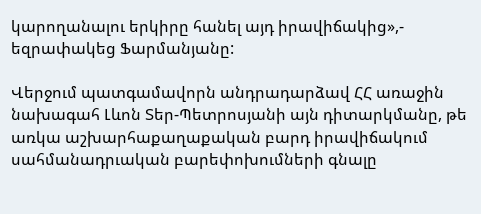կարողանալու երկիրը հանել այդ իրավիճակից»,- եզրափակեց Ֆարմանյանը:

Վերջում պատգամավորն անդրադարձավ ՀՀ առաջին նախագահ Լևոն Տեր-Պետրոսյանի այն դիտարկմանը, թե առկա աշխարհաքաղաքական բարդ իրավիճակում սահմանադրւական բարեփոխումների գնալը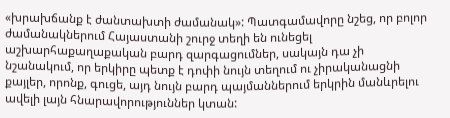«խրախճանք է ժանտախտի ժամանակ»: Պատգամավորը նշեց, որ բոլոր ժամանակներում Հայաստանի շուրջ տեղի են ունեցել աշխարհաքաղաքական բարդ զարգացումներ, սակայն դա չի նշանակում, որ երկիրը պետք է դոփի նույն տեղում ու չիրականացնի քայլեր, որոնք, գուցե, այդ նույն բարդ պայմաններում երկրին մանևրելու ավելի լայն հնարավորություններ կտան: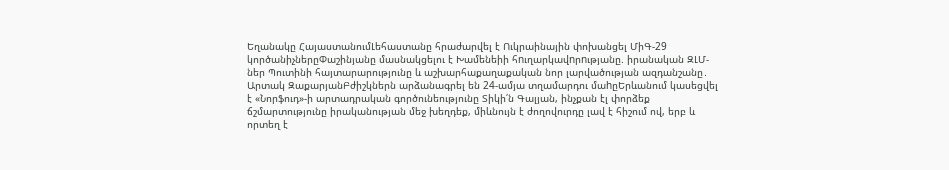Եղանակը ՀայաստանումԼեհաստանը հրաժարվել է Ուկրաինային փոխանցել ՄիԳ-29 կործանիչներըՓաշինյանը մասնակցելու է Խամենեիի հnւղարկավnրnւթյանը. իրանական ԶԼՄ-ներ Պուտինի հայտարարությունը և աշխարհաքաղաքական նոր լարվածության ազդանշանը․ Արտակ ԶաքարյանԲժիշկներն արձանագրել են 24-ամյա տղամարդու մաhըԵրևանում կասեցվել է «Նորֆուդ»-ի արտադրական գործունեությունը Տիկի՛ն Գալյան, ինչքան էլ փորձեք ճշմարտությունը իրականության մեջ խեղդեք, միևնույն է ժողովուրդը լավ է հիշում ով, երբ և որտեղ է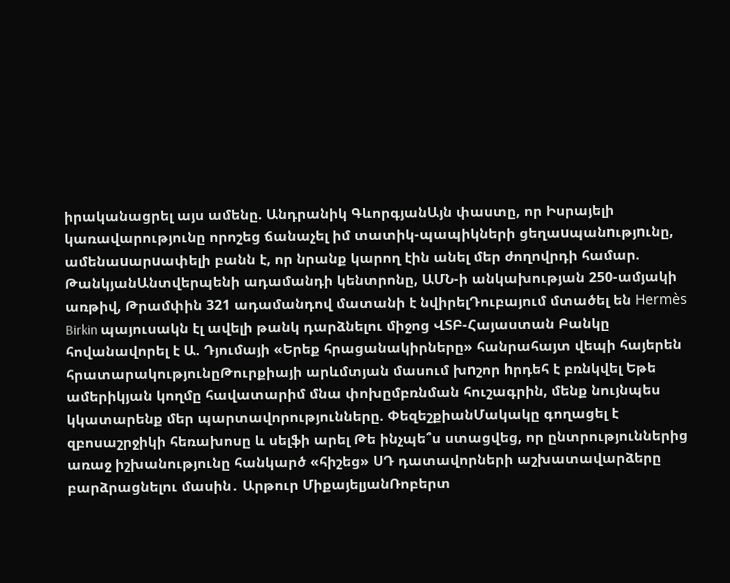իրականացրել այս ամենը. Անդրանիկ ԳևորգյանԱյն փաստը, որ Իսրայելի կառավարությունը որոշեց ճանաչել իմ տատիկ-պապիկների ցեղաuպանnւթյnւնը, ամենաuարuափելի բանն է, որ նրանք կարող էին անել մեր ժողովրդի համար. ԹանկյանԱնտվերպենի ադամանդի կենտրոնը, ԱՄՆ-ի անկախության 250-ամյակի առթիվ, Թրամփին 321 ադամանդով մատանի է նվիրելԴուբայում մտածել են Hermès Birkin պայուսակն էլ ավելի թանկ դարձնելու միջոց ՎՏԲ-Հայաստան Բանկը հովանավորել է Ա. Դյումայի «Երեք հրացանակիրները» հանրահայտ վեպի հայերեն հրատարակությունըԹուրքիայի արևմտյան մասում խnշոր hրդեհ է բռնկվել Եթե ամերիկյան կողմը հավատարիմ մնա փոխըմբռնման հուշագրին, մենք նույնպես կկատարենք մեր պարտավորությունները. ՓեզեշքիանՄակակը գողացել է զբոսաշրջիկի հեռախոսը և սելֆի արել Թե ինչպե՞ս ստացվեց, որ ընտրություններից առաջ իշխանությունը հանկարծ «հիշեց» ՍԴ դատավորների աշխատավարձերը բարձրացնելու մասին․ Արթուր ՄիքայելյանՌոբերտ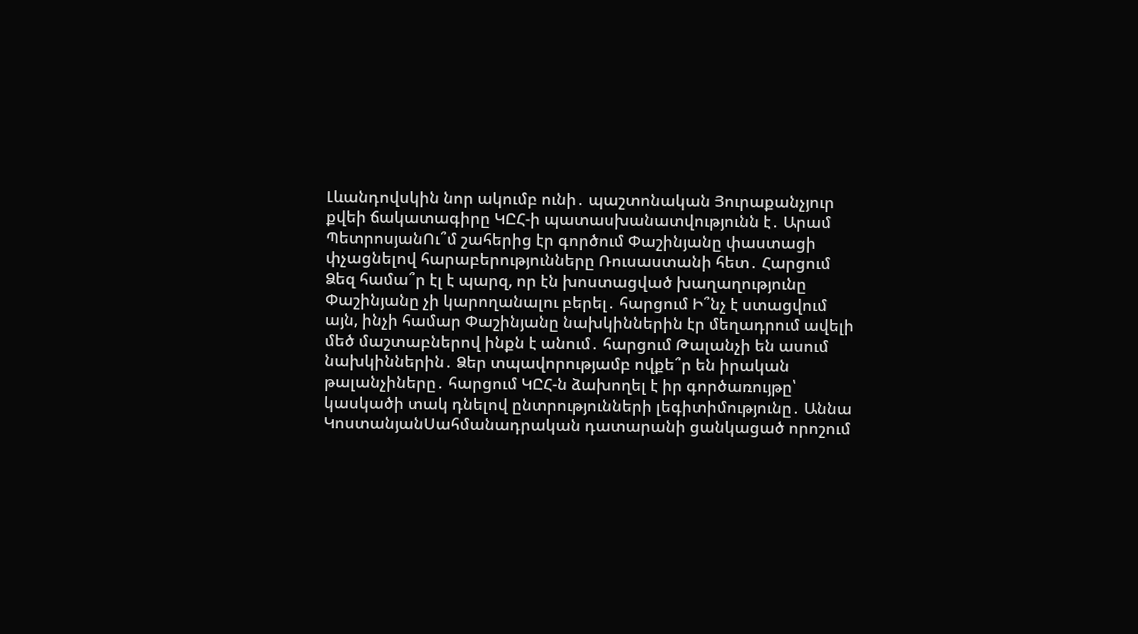Լևանդովսկին նոր ակումբ ունի․ պաշտոնական Յուրաքանչյուր քվեի ճակատագիրը ԿԸՀ-ի պատասխանատվությունն է․ Արամ ՊետրոսյանՈւ՞մ շահերից էր գործում Փաշինյանը փաստացի փչացնելով հարաբերությունները Ռուսաստանի հետ․ Հարցում Ձեզ համա՞ր էլ է պարզ, որ էն խոստացված խաղաղությունը Փաշինյանը չի կարողանալու բերել․ հարցում Ի՞նչ է ստացվում այն, ինչի համար Փաշինյանը նախկիններին էր մեղադրում ավելի մեծ մաշտաբներով ինքն է անում․ հարցում Թալանչի են ասում նախկիններին․ Ձեր տպավորությամբ ովքե՞ր են իրական թալանչիները․ հարցում ԿԸՀ-ն ձախողել է իր գործառույթը՝ կասկածի տակ դնելով ընտրությունների լեգիտիմությունը․ Աննա ԿոստանյանՍահմանադրական դատարանի ցանկացած որոշում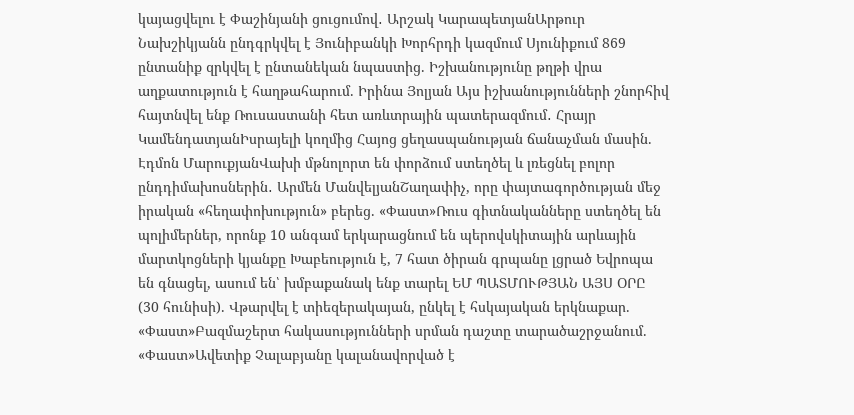կայացվելու է Փաշինյանի ցուցումով․ Արշակ ԿարապետյանԱրթուր Նախշիկյանն ընդգրկվել է Յունիբանկի Խորհրդի կազմում Սյունիքում 869 ընտանիք զրկվել է ընտանեկան նպաստից. Իշխանությունը թղթի վրա աղքատություն է հաղթահարում. Իրինա Յոլյան Այս իշխանությունների շնորհիվ հայտնվել ենք Ռուսաստանի հետ առևտրային պատերազմում․ Հրայր ԿամենդատյանԻսրայելի կողմից Հայոց ցեղասպանության ճանաչման մասին. Էդմոն ՄարուքյանՎախի մթնոլորտ են փորձում ստեղծել և լռեցնել բոլոր ընդդիմախոսներին․ Արմեն ՄանվելյանՇաղափիչ, որը փայտագործության մեջ իրական «հեղափոխություն» բերեց. «Փաստ»Ռուս գիտնականները ստեղծել են պոլիմերներ, որոնք 10 անգամ երկարացնում են պերովսկիտային արևային մարտկոցների կյանքը Խաբեություն է, 7 հատ ծիրան գրպանը լցրած Եվրոպա են գնացել, ասում են՝ խմբաքանակ ենք տարել ԵՄ ՊԱՏՄՈՒԹՅԱՆ ԱՅՍ ՕՐԸ (30 հունիսի). Վթարվել է տիեզերակայան, ընկել է հսկայական երկնաքար. «Փաստ»Բազմաշերտ հակասությունների սրման դաշտը տարածաշրջանում. «Փաստ»Ավետիք Չալաբյանը կալանավորված է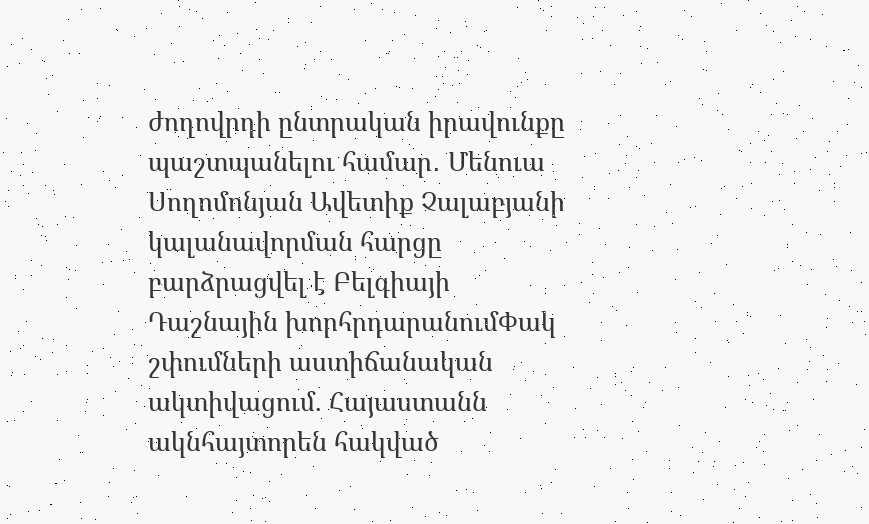ժողովրդի ընտրական իրավունքը պաշտպանելու համար․ Մենուա Սողոմոնյան Ավետիք Չալաբյանի կալանավորման հարցը բարձրացվել է Բելգիայի Դաշնային խորհրդարանումՓակ շփումների աստիճանական ակտիվացում. Հայաստանն ակնհայտորեն հակված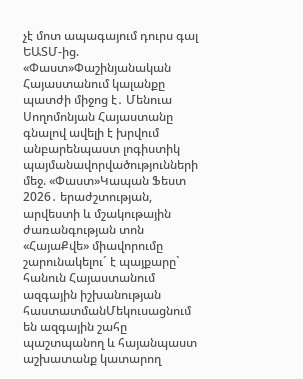չէ մոտ ապագայում դուրս գալ ԵԱՏՄ-ից. «Փաստ»Փաշինյանական Հայաստանում կալանքը պատժի միջոց է․ Մենուա Սողոմոնյան Հայաստանը գնալով ավելի է խրվում անբարենպաստ լոգիստիկ պայմանավորվածությունների մեջ. «Փաստ»Կապան Ֆեստ 2026․ երաժշտության, արվեստի և մշակութային ժառանգության տոն «ՀայաՔվե» միավորումը շարունակելու´ է պայքարը` հանուն Հայաստանում ազգային իշխանության հաստատմանՄեկուսացնում են ազգային շահը պաշտպանող և հայանպաստ աշխատանք կատարող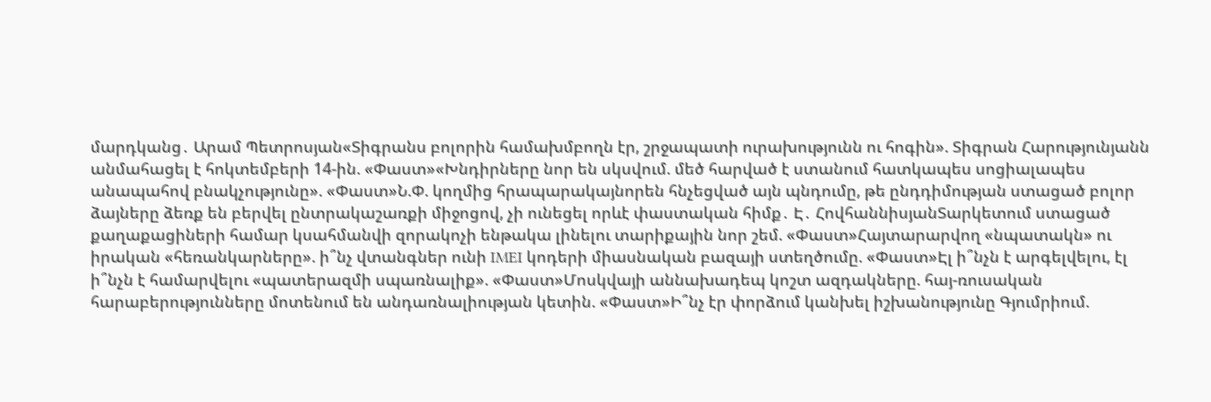մարդկանց․ Արամ Պետրոսյան«Տիգրանս բոլորին համախմբողն էր, շրջապատի ուրախությունն ու հոգին». Տիգրան Հարությունյանն անմահացել է հոկտեմբերի 14-ին. «Փաստ»«Խնդիրները նոր են սկսվում. մեծ հարված է ստանում հատկապես սոցիալապես անապահով բնակչությունը». «Փաստ»Ն.Փ. կողմից հրապարակայնորեն հնչեցված այն պնդումը, թե ընդդիմության ստացած բոլոր ձայները ձեռք են բերվել ընտրակաշառքի միջոցով, չի ունեցել որևէ փաստական հիմք․ Է․ ՀովհաննիսյանՏարկետում ստացած քաղաքացիների համար կսահմանվի զորակոչի ենթակա լինելու տարիքային նոր շեմ. «Փաստ»Հայտարարվող «նպատակն» ու իրական «հեռանկարները». ի՞նչ վտանգներ ունի IMEI կոդերի միասնական բազայի ստեղծումը. «Փաստ»Էլ ի՞նչն է արգելվելու, էլ ի՞նչն է համարվելու «պատերազմի սպառնալիք». «Փաստ»Մոսկվայի աննախադեպ կոշտ ազդակները. հայ-ռուսական հարաբերությունները մոտենում են անդառնալիության կետին. «Փաստ»Ի՞նչ էր փորձում կանխել իշխանությունը Գյումրիում.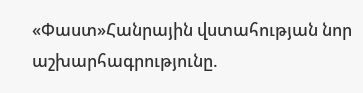«Փաստ»Հանրային վստահության նոր աշխարհագրությունը.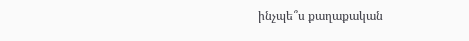ինչպե՞ս քաղաքական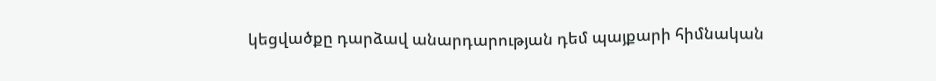կեցվածքը դարձավ անարդարության դեմ պայքարի հիմնական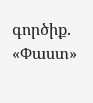գործիք. «Փաստ»